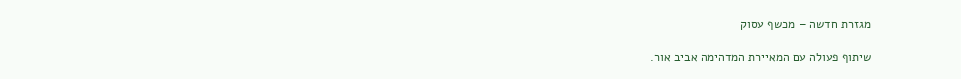מגזרת חדשה – מכשף עסוק

שיתוף פעולה עם המאיירת המדהימה אביב אור.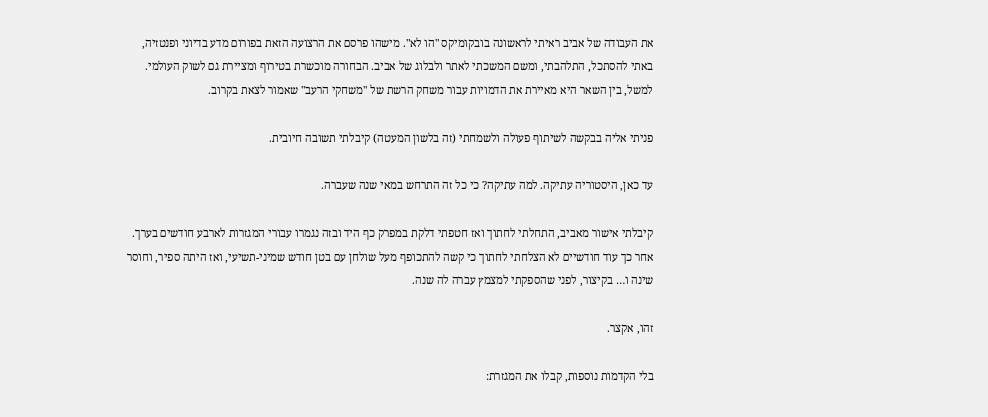את העבודה של אביב ראיתי לראשונה בובקומיקס "הו לא". מישהו פרסם את הרצועה הזאת בפורום מדע בדיוני ופנטזיה, באתי להסתכל, התלהבתי, ומשם המשכתי לאתר ולבלוג של אביב. הבחורה מוכשרת בטירוף ומציירת גם לשוק העולמי. למשל, בין השאר היא מאיירת את הדמויות עבור משחק הרשת של "משחקי הרעב" שאמור לצאת בקרוב.

פניתי אליה בבקשה לשיתוף פעולה ולשמחתי (זה בלשון המעטה) קיבלתי תשובה חיובית.

עד כאן, היסטוריה עתיקה. למה עתיקה? כי כל זה התרחש במאי שנה שעברה.

קיבלתי אישור מאביב, התחלתי לחתוך ואז חטפתי דלקת במפרק כף היד ובזה נגמרו עבורי המגזרות לארבע חודשים בערך. אחר כך עוד חודשיים לא הצלחתי לחתוך כי קשה להתכופף מעל שולחן עם בטן חודש שמיני-תשיעי, ואז היתה ספיר, וחוסר שינה ו… בקיצור, לפני שהספקתי למצמץ עברה לה שנה.

זהו, אקצר.

בלי הקדמות נוספות, קבלו את המגזרת: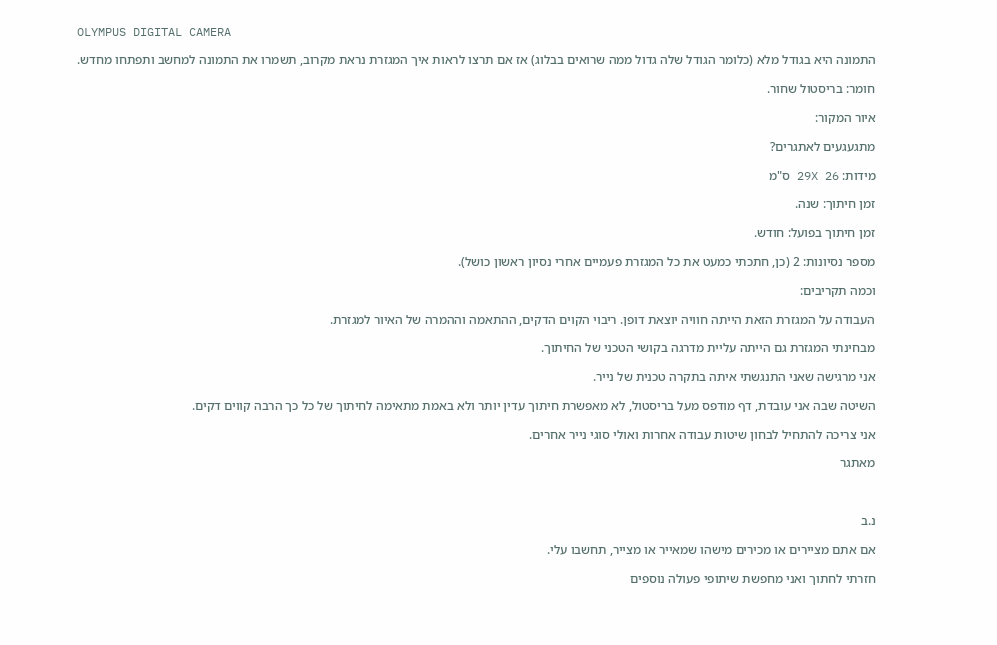OLYMPUS DIGITAL CAMERA

התמונה היא בגודל מלא (כלומר הגודל שלה גדול ממה שרואים בבלוג) אז אם תרצו לראות איך המגזרת נראת מקרוב, תשמרו את התמונה למחשב ותפתחו מחדש.

חומר: בריסטול שחור.

איור המקור:

מתגעגעים לאתגרים?

מידות: 29X 26 ס"מ

זמן חיתוך: שנה.

זמן חיתוך בפועל: חודש.

מספר נסיונות: 2 (כן, חתכתי כמעט את כל המגזרת פעמיים אחרי נסיון ראשון כושל).

וכמה תקריבים:

העבודה על המגזרת הזאת הייתה חוויה יוצאת דופן. ריבוי הקוים הדקים, ההתאמה וההמרה של האיור למגזרת.

מבחינתי המגזרת גם הייתה עליית מדרגה בקושי הטכני של החיתוך.

אני מרגישה שאני התנגשתי איתה בתקרה טכנית של נייר.

השיטה שבה אני עובדת, דף מודפס מעל בריסטול, לא מאפשרת חיתוך עדין יותר ולא באמת מתאימה לחיתוך של כל כך הרבה קווים דקים.

אני צריכה להתחיל לבחון שיטות עבודה אחרות ואולי סוגי נייר אחרים.

מאתגר



נ.ב

אם אתם מציירים או מכירים מישהו שמאייר או מצייר, תחשבו עלי.

חזרתי לחתוך ואני מחפשת שיתופי פעולה נוספים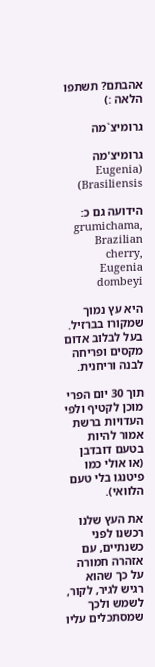אהבתם? תשתפו הלאה :)

גרומיצ`מה

גרומיצ'מה (Eugenia Brasiliensis)

הידועה גם כ: grumichama, Brazilian cherry, Eugenia dombeyi

היא עץ נמוך שמקורו בברזיל. בעל לבלוב אדום מקסים ופריחה לבנה וריחנית.

תוך 30 יום הפרי מוכן לקטיף ולפי העדויות ברשת אמור להיות בטעם דובדבן (או אולי כמו פיטנגו בלי טעם הלוואי).

את העץ שלנו רכשנו לפני כשנתיים, עם אזהרה חמורה על כך שהוא רגיש לגיר, לקור, לשמש ולכך שמסתכלים עליו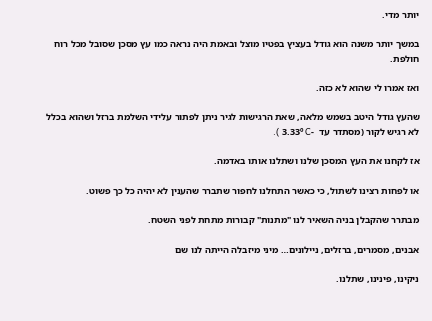יותר מדי.

במשך יותר משנה הוא גודל בעציץ בפטיו מוצל ובאמת היה נראה כמו עץ מסכן שסובל מכל רוח חולפת.

ואז אמרו לי שהוא לא כזה.

שהעץ גודל היטב בשמש מלאה, שאת הרגישות לגיר ניתן לפתור עלידי השלמת ברזל ושהוא בכלל לא רגיש לקור (מסתדר עד  -3.33º C ).

אז לקחנו את העץ המסכן שלנו ושתלנו אותו באדמה.

או לפחות רצינו לשתול, כי כאשר התחלנו לחפור שתברר שהענין לא יהיה כל כך פשוט.

מבתרר שהקבלן בניה השאיר לנו "מתנות" קבורות מתחת לפני השטח.

אבנים, מסמרים, ברזלים, ניילונים… מיני מיזבלה הייתה לנו שם

ניקינו, פינינו, שתלנו.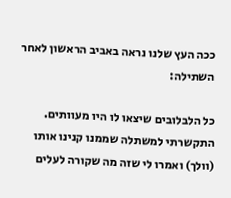ככה העץ שלנו נראה באביב הראשון לאחר השתילה:

כל הלבלובים שיצאו לו היו מעוותים. התקשרתי למשתלה שממנו קנינו אותו (וולך) ואמרו לי שזה מה שקורה לעלים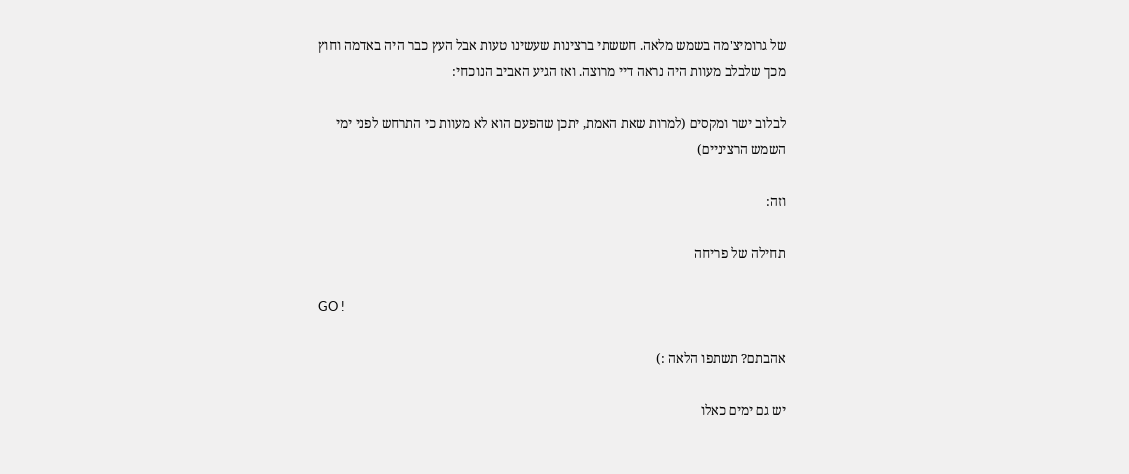של גרומיצ'מה בשמש מלאה. חששתי ברצינות שעשינו טעות אבל העץ כבר היה באדמה וחוץ מכך שלבלב מעוות היה נראה דיי מרוצה. ואז הגיע האביב הנוכחי:

לבלוב ישר ומקסים (למרות שאת האמת, יתכן שהפעם הוא לא מעוות כי התרחש לפני ימי השמש הרציניים)

וזה:

תחילה של פריחה

GO !

אהבתם? תשתפו הלאה :)

יש גם ימים כאלו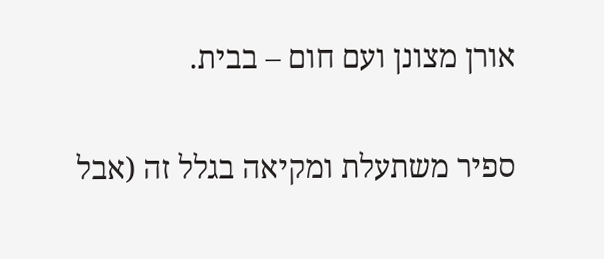אורן מצונן ועם חום – בבית.

ספיר משתעלת ומקיאה בגלל זה (אבל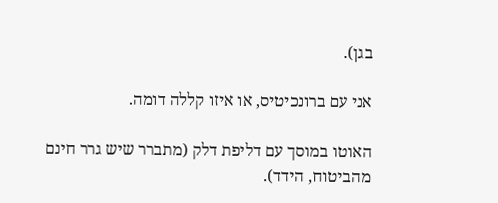בגן).

אני עם ברונכיטיס, או איזו קללה דומה.

האוטו במוסך עם דליפת דלק (מתברר שיש גרר חינם מהביטוח, הידד).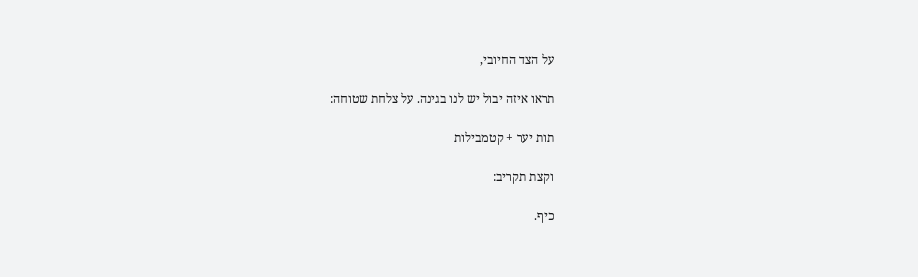על הצד החיובי,

תראו איזה יבול יש לנו בגינה. על צלחת שטוחה:

תות יער + קטמבילות

וקצת תקריב:

כיף.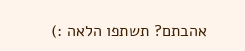אהבתם? תשתפו הלאה :)